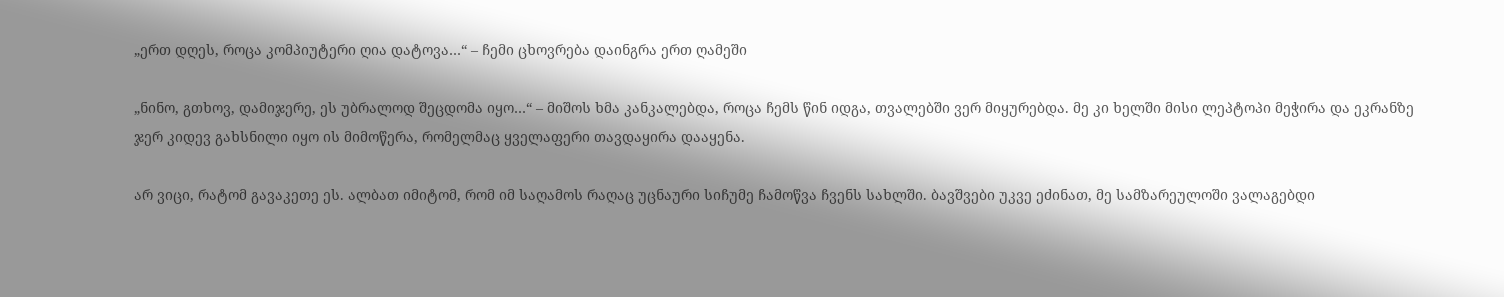„ერთ დღეს, როცა კომპიუტერი ღია დატოვა…“ – ჩემი ცხოვრება დაინგრა ერთ ღამეში

„ნინო, გთხოვ, დამიჯერე, ეს უბრალოდ შეცდომა იყო…“ – მიშოს ხმა კანკალებდა, როცა ჩემს წინ იდგა, თვალებში ვერ მიყურებდა. მე კი ხელში მისი ლეპტოპი მეჭირა და ეკრანზე ჯერ კიდევ გახსნილი იყო ის მიმოწერა, რომელმაც ყველაფერი თავდაყირა დააყენა.

არ ვიცი, რატომ გავაკეთე ეს. ალბათ იმიტომ, რომ იმ საღამოს რაღაც უცნაური სიჩუმე ჩამოწვა ჩვენს სახლში. ბავშვები უკვე ეძინათ, მე სამზარეულოში ვალაგებდი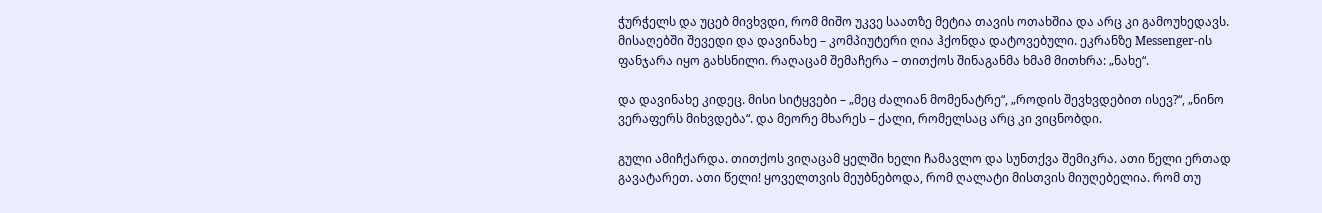ჭურჭელს და უცებ მივხვდი, რომ მიშო უკვე საათზე მეტია თავის ოთახშია და არც კი გამოუხედავს. მისაღებში შევედი და დავინახე – კომპიუტერი ღია ჰქონდა დატოვებული. ეკრანზე Messenger-ის ფანჯარა იყო გახსნილი. რაღაცამ შემაჩერა – თითქოს შინაგანმა ხმამ მითხრა: „ნახე“.

და დავინახე კიდეც. მისი სიტყვები – „მეც ძალიან მომენატრე“, „როდის შევხვდებით ისევ?“, „ნინო ვერაფერს მიხვდება“. და მეორე მხარეს – ქალი, რომელსაც არც კი ვიცნობდი.

გული ამიჩქარდა. თითქოს ვიღაცამ ყელში ხელი ჩამავლო და სუნთქვა შემიკრა. ათი წელი ერთად გავატარეთ. ათი წელი! ყოველთვის მეუბნებოდა, რომ ღალატი მისთვის მიუღებელია. რომ თუ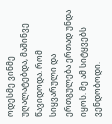ოდესმე ვინმე უღალატებდა, მაშინვე წავიდოდა. რომ სიყვარული და ერთგულება ერთად უნდა იყოს. მე ამ სიტყვებს ვენდობოდი.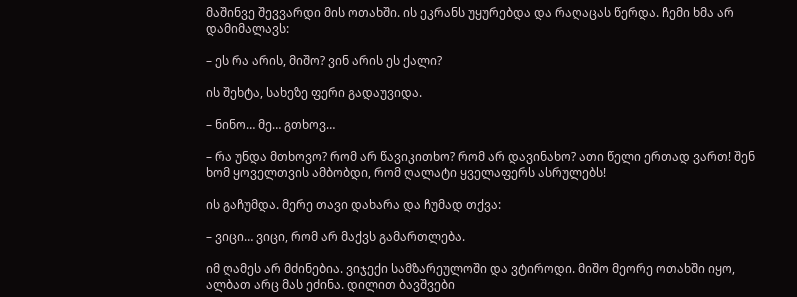მაშინვე შევვარდი მის ოთახში. ის ეკრანს უყურებდა და რაღაცას წერდა. ჩემი ხმა არ დამიმალავს:

– ეს რა არის, მიშო? ვინ არის ეს ქალი?

ის შეხტა, სახეზე ფერი გადაუვიდა.

– ნინო… მე… გთხოვ…

– რა უნდა მთხოვო? რომ არ წავიკითხო? რომ არ დავინახო? ათი წელი ერთად ვართ! შენ ხომ ყოველთვის ამბობდი, რომ ღალატი ყველაფერს ასრულებს!

ის გაჩუმდა. მერე თავი დახარა და ჩუმად თქვა:

– ვიცი… ვიცი, რომ არ მაქვს გამართლება.

იმ ღამეს არ მძინებია. ვიჯექი სამზარეულოში და ვტიროდი. მიშო მეორე ოთახში იყო, ალბათ არც მას ეძინა. დილით ბავშვები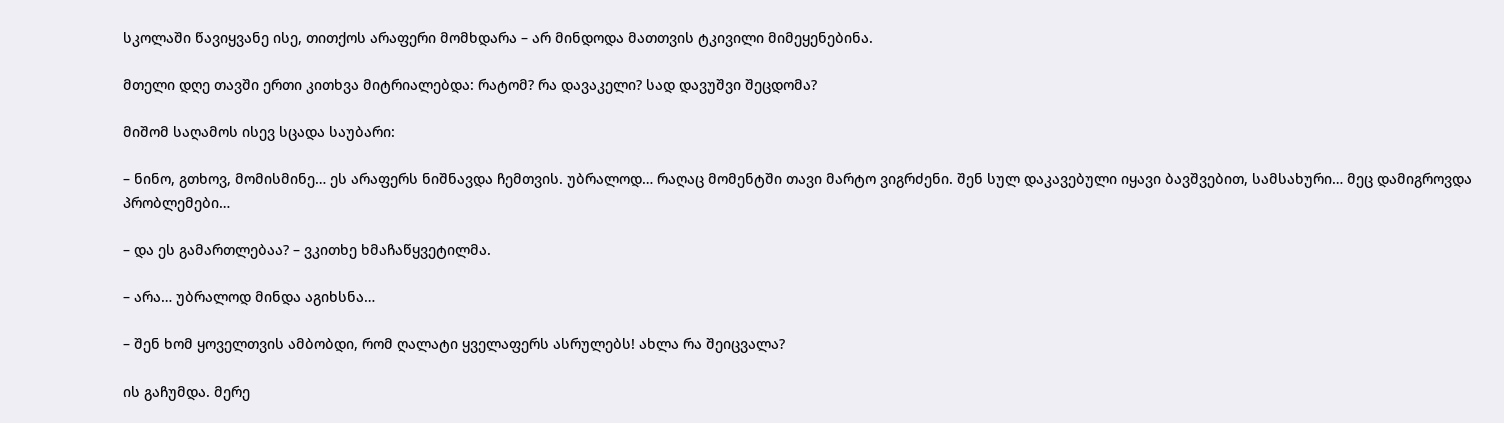სკოლაში წავიყვანე ისე, თითქოს არაფერი მომხდარა – არ მინდოდა მათთვის ტკივილი მიმეყენებინა.

მთელი დღე თავში ერთი კითხვა მიტრიალებდა: რატომ? რა დავაკელი? სად დავუშვი შეცდომა?

მიშომ საღამოს ისევ სცადა საუბარი:

– ნინო, გთხოვ, მომისმინე… ეს არაფერს ნიშნავდა ჩემთვის. უბრალოდ… რაღაც მომენტში თავი მარტო ვიგრძენი. შენ სულ დაკავებული იყავი ბავშვებით, სამსახური… მეც დამიგროვდა პრობლემები…

– და ეს გამართლებაა? – ვკითხე ხმაჩაწყვეტილმა.

– არა… უბრალოდ მინდა აგიხსნა…

– შენ ხომ ყოველთვის ამბობდი, რომ ღალატი ყველაფერს ასრულებს! ახლა რა შეიცვალა?

ის გაჩუმდა. მერე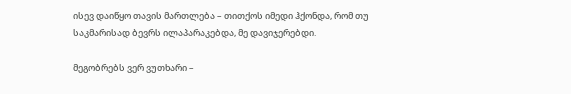ისევ დაიწყო თავის მართლება – თითქოს იმედი ჰქონდა, რომ თუ საკმარისად ბევრს ილაპარაკებდა, მე დავიჯერებდი.

მეგობრებს ვერ ვუთხარი –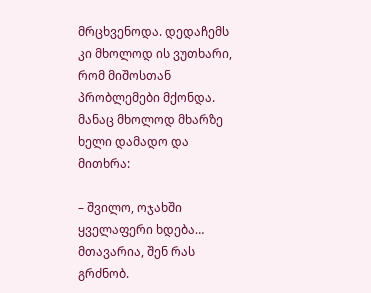მრცხვენოდა. დედაჩემს კი მხოლოდ ის ვუთხარი, რომ მიშოსთან პრობლემები მქონდა. მანაც მხოლოდ მხარზე ხელი დამადო და მითხრა:

– შვილო, ოჯახში ყველაფერი ხდება… მთავარია, შენ რას გრძნობ.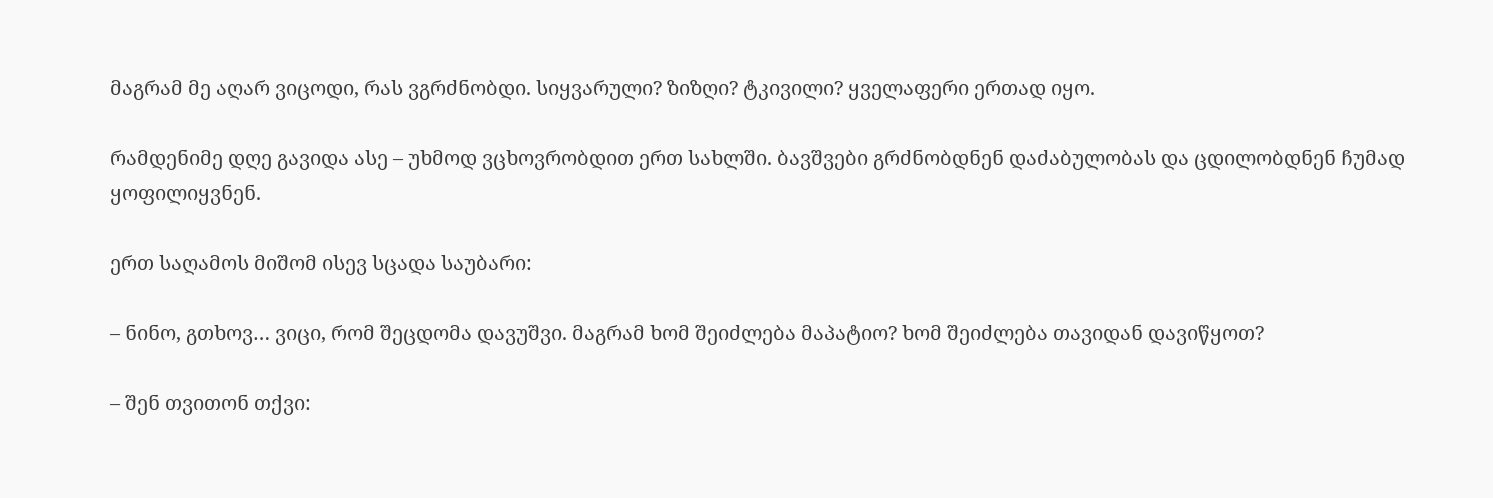მაგრამ მე აღარ ვიცოდი, რას ვგრძნობდი. სიყვარული? ზიზღი? ტკივილი? ყველაფერი ერთად იყო.

რამდენიმე დღე გავიდა ასე – უხმოდ ვცხოვრობდით ერთ სახლში. ბავშვები გრძნობდნენ დაძაბულობას და ცდილობდნენ ჩუმად ყოფილიყვნენ.

ერთ საღამოს მიშომ ისევ სცადა საუბარი:

– ნინო, გთხოვ… ვიცი, რომ შეცდომა დავუშვი. მაგრამ ხომ შეიძლება მაპატიო? ხომ შეიძლება თავიდან დავიწყოთ?

– შენ თვითონ თქვი: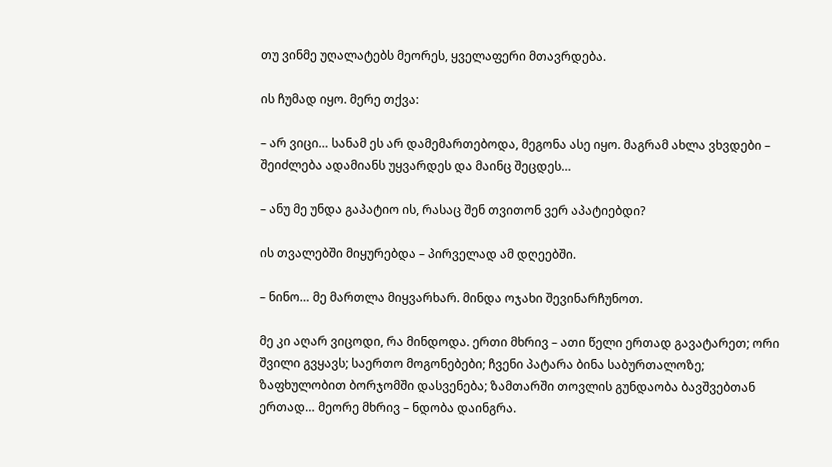თუ ვინმე უღალატებს მეორეს, ყველაფერი მთავრდება.

ის ჩუმად იყო. მერე თქვა:

– არ ვიცი… სანამ ეს არ დამემართებოდა, მეგონა ასე იყო. მაგრამ ახლა ვხვდები – შეიძლება ადამიანს უყვარდეს და მაინც შეცდეს…

– ანუ მე უნდა გაპატიო ის, რასაც შენ თვითონ ვერ აპატიებდი?

ის თვალებში მიყურებდა – პირველად ამ დღეებში.

– ნინო… მე მართლა მიყვარხარ. მინდა ოჯახი შევინარჩუნოთ.

მე კი აღარ ვიცოდი, რა მინდოდა. ერთი მხრივ – ათი წელი ერთად გავატარეთ; ორი შვილი გვყავს; საერთო მოგონებები; ჩვენი პატარა ბინა საბურთალოზე; ზაფხულობით ბორჯომში დასვენება; ზამთარში თოვლის გუნდაობა ბავშვებთან ერთად… მეორე მხრივ – ნდობა დაინგრა.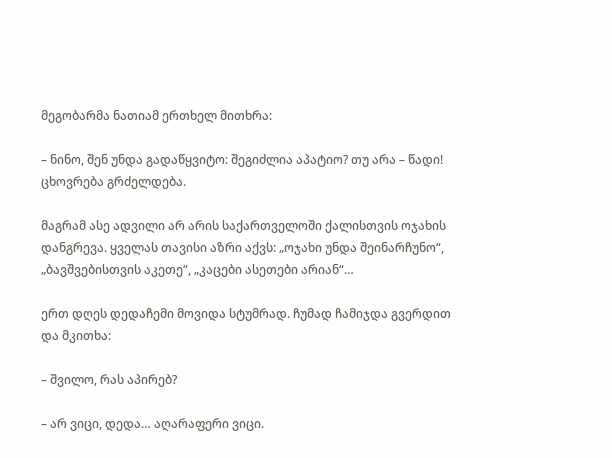მეგობარმა ნათიამ ერთხელ მითხრა:

– ნინო, შენ უნდა გადაწყვიტო: შეგიძლია აპატიო? თუ არა – წადი! ცხოვრება გრძელდება.

მაგრამ ასე ადვილი არ არის საქართველოში ქალისთვის ოჯახის დანგრევა. ყველას თავისი აზრი აქვს: „ოჯახი უნდა შეინარჩუნო“, „ბავშვებისთვის აკეთე“, „კაცები ასეთები არიან“…

ერთ დღეს დედაჩემი მოვიდა სტუმრად. ჩუმად ჩამიჯდა გვერდით და მკითხა:

– შვილო, რას აპირებ?

– არ ვიცი, დედა… აღარაფერი ვიცი.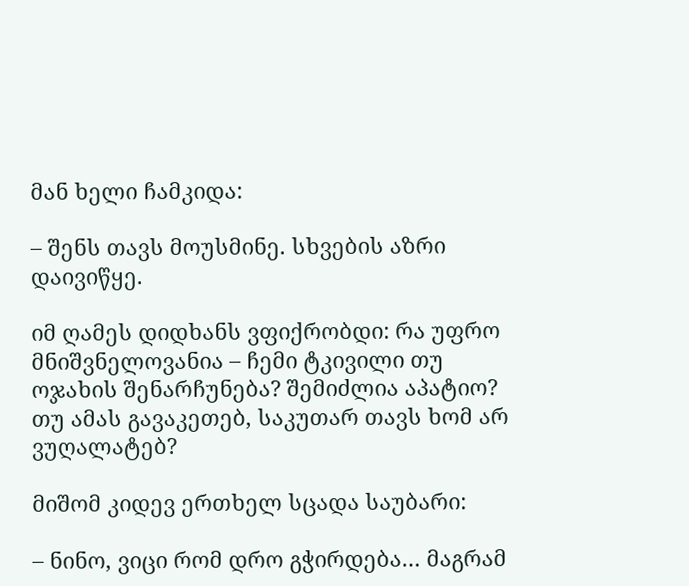მან ხელი ჩამკიდა:

– შენს თავს მოუსმინე. სხვების აზრი დაივიწყე.

იმ ღამეს დიდხანს ვფიქრობდი: რა უფრო მნიშვნელოვანია – ჩემი ტკივილი თუ ოჯახის შენარჩუნება? შემიძლია აპატიო? თუ ამას გავაკეთებ, საკუთარ თავს ხომ არ ვუღალატებ?

მიშომ კიდევ ერთხელ სცადა საუბარი:

– ნინო, ვიცი რომ დრო გჭირდება… მაგრამ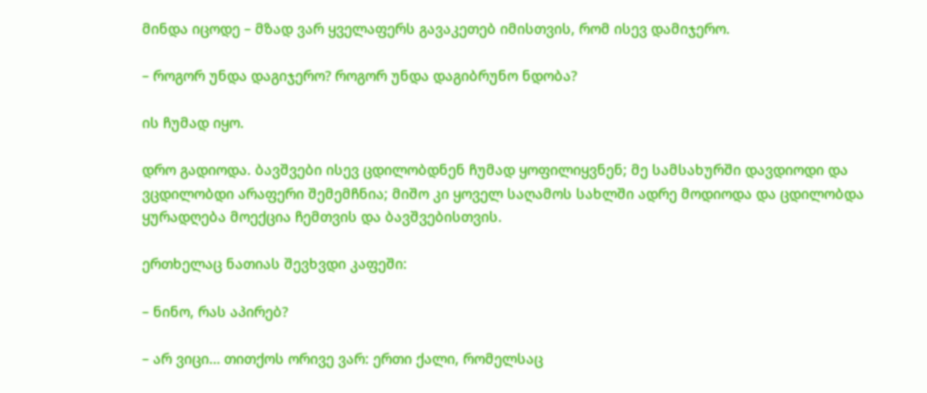მინდა იცოდე – მზად ვარ ყველაფერს გავაკეთებ იმისთვის, რომ ისევ დამიჯერო.

– როგორ უნდა დაგიჯერო? როგორ უნდა დაგიბრუნო ნდობა?

ის ჩუმად იყო.

დრო გადიოდა. ბავშვები ისევ ცდილობდნენ ჩუმად ყოფილიყვნენ; მე სამსახურში დავდიოდი და ვცდილობდი არაფერი შემემჩნია; მიშო კი ყოველ საღამოს სახლში ადრე მოდიოდა და ცდილობდა ყურადღება მოექცია ჩემთვის და ბავშვებისთვის.

ერთხელაც ნათიას შევხვდი კაფეში:

– ნინო, რას აპირებ?

– არ ვიცი… თითქოს ორივე ვარ: ერთი ქალი, რომელსაც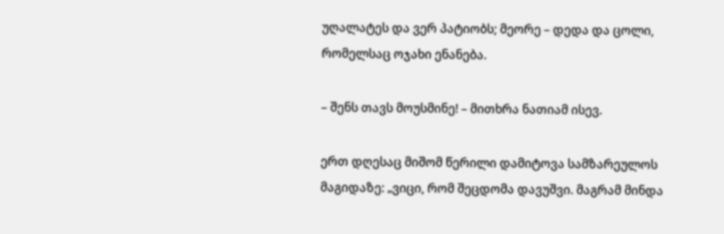უღალატეს და ვერ პატიობს; მეორე – დედა და ცოლი, რომელსაც ოჯახი ენანება.

– შენს თავს მოუსმინე! – მითხრა ნათიამ ისევ.

ერთ დღესაც მიშომ წერილი დამიტოვა სამზარეულოს მაგიდაზე: „ვიცი, რომ შეცდომა დავუშვი. მაგრამ მინდა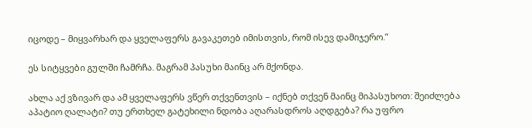იცოდე – მიყვარხარ და ყველაფერს გავაკეთებ იმისთვის, რომ ისევ დამიჯერო.“

ეს სიტყვები გულში ჩამრჩა. მაგრამ პასუხი მაინც არ მქონდა.

ახლა აქ ვზივარ და ამ ყველაფერს ვწერ თქვენთვის – იქნებ თქვენ მაინც მიპასუხოთ: შეიძლება აპატიო ღალატი? თუ ერთხელ გატეხილი ნდობა აღარასდროს აღდგება? რა უფრო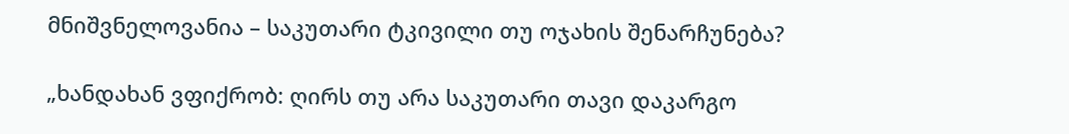მნიშვნელოვანია – საკუთარი ტკივილი თუ ოჯახის შენარჩუნება?

„ხანდახან ვფიქრობ: ღირს თუ არა საკუთარი თავი დაკარგო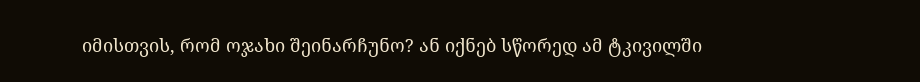იმისთვის, რომ ოჯახი შეინარჩუნო? ან იქნებ სწორედ ამ ტკივილში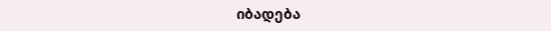იბადება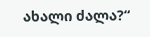ახალი ძალა?“